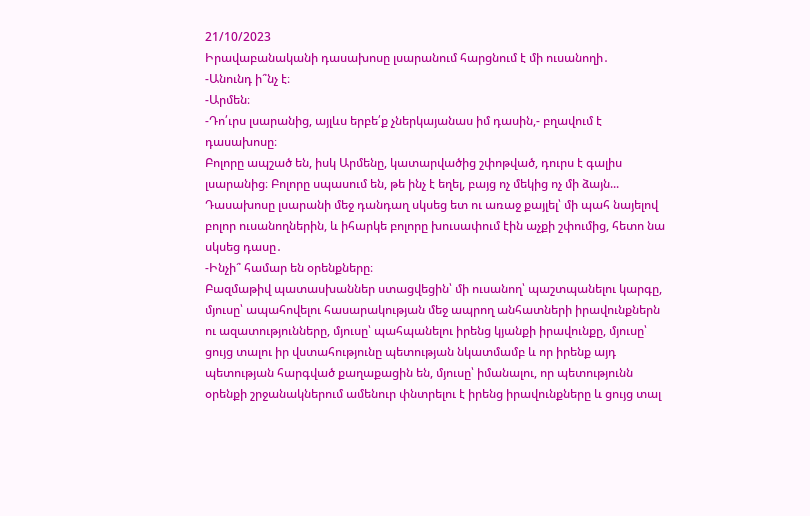21/10/2023
Իրավաբանականի դասախոսը լսարանում հարցնում է մի ուսանողի․
-Անունդ ի՞նչ է։
-Արմեն։
-Դո՛ւրս լսարանից, այլևս երբե՛ք չներկայանաս իմ դասին,- բղավում է դասախոսը։
Բոլորը ապշած են, իսկ Արմենը, կատարվածից շփոթված, դուրս է գալիս լսարանից։ Բոլորը սպասում են, թե ինչ է եղել, բայց ոչ մեկից ոչ մի ձայն...
Դասախոսը լսարանի մեջ դանդաղ սկսեց ետ ու առաջ քայլել՝ մի պահ նայելով բոլոր ուսանողներին, և իհարկե բոլորը խուսափում էին աչքի շփումից, հետո նա սկսեց դասը․
-Ինչի՞ համար են օրենքները։
Բազմաթիվ պատասխաններ ստացվեցին՝ մի ուսանող՝ պաշտպանելու կարգը, մյուսը՝ ապահովելու հասարակության մեջ ապրող անհատների իրավունքներն ու ազատությունները, մյուսը՝ պահպանելու իրենց կյանքի իրավունքը, մյուսը՝ ցույց տալու իր վստահությունը պետության նկատմամբ և որ իրենք այդ պետության հարգված քաղաքացին են, մյուսը՝ իմանալու, որ պետությունն օրենքի շրջանակներում ամենուր փնտրելու է իրենց իրավունքները և ցույց տալ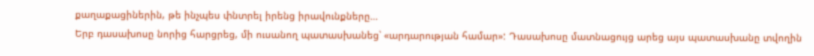քաղաքացիներին, թե ինչպես փնտրել իրենց իրավունքները…
Երբ դասախոսը նորից հարցրեց, մի ուսանող պատասխանեց՝ «արդարության համար»: Դասախոսը մատնացույց արեց այս պատասխանը տվողին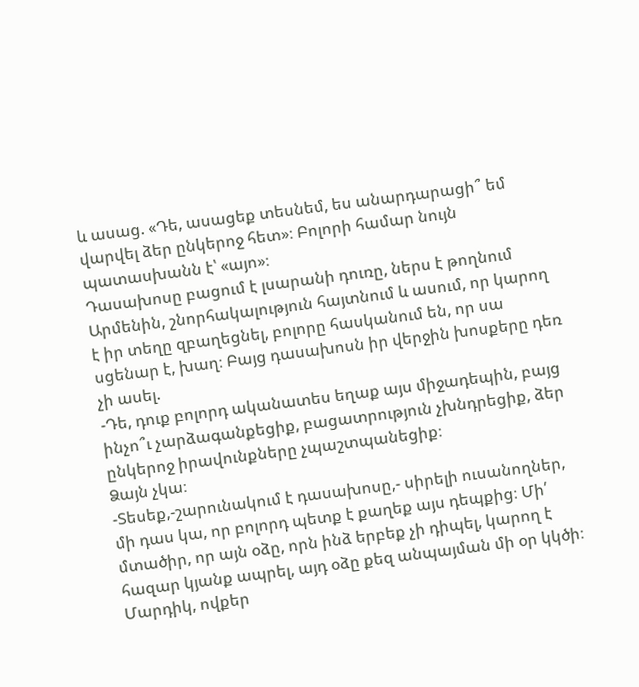և ասաց. «Դե, ասացեք տեսնեմ, ես անարդարացի՞ եմ վարվել ձեր ընկերոջ հետ»։ Բոլորի համար նույն պատասխանն է՝ «այո»։
Դասախոսը բացում է լսարանի դուռը, ներս է թողնում Արմենին, շնորհակալություն հայտնում և ասում, որ կարող է իր տեղը զբաղեցնել, բոլորը հասկանում են, որ սա սցենար է, խաղ։ Բայց դասախոսն իր վերջին խոսքերը դեռ չի ասել.
-Դե, դուք բոլորդ ականատես եղաք այս միջադեպին, բայց ինչո՞ւ չարձագանքեցիք, բացատրություն չխնդրեցիք, ձեր ընկերոջ իրավունքները չպաշտպանեցիք։
Ձայն չկա։
-Տեսեք,-շարունակում է դասախոսը,- սիրելի ուսանողներ, մի դաս կա, որ բոլորդ պետք է քաղեք այս դեպքից։ Մի՛ մտածիր, որ այն օձը, որն ինձ երբեք չի դիպել, կարող է հազար կյանք ապրել, այդ օձը քեզ անպայման մի օր կկծի։ Մարդիկ, ովքեր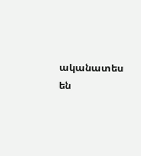ականատես են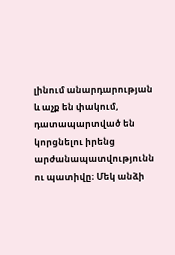լինում անարդարության և աչք են փակում, դատապարտված են կորցնելու իրենց արժանապատվությունն ու պատիվը։ Մեկ անձի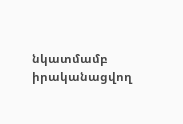նկատմամբ իրականացվող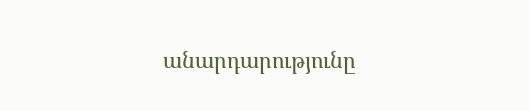անարդարությունը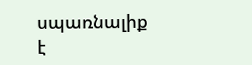սպառնալիք է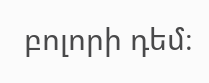բոլորի դեմ։